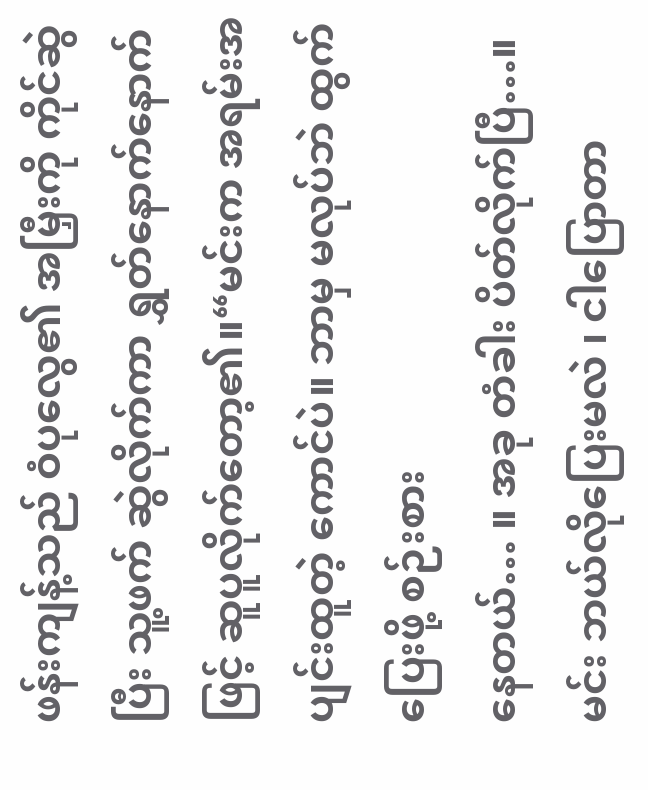ဖန်းကျန့်သည် ဝံပုလွေ၏ အမြှီးကို ကိုင်ဆွဲပြီး သူ့ဖက် ဆွဲလိုက်ကာ ရွှတ်နောက်နောက်ဖြင့် ဆူပူလိုက်တော့၏။“မင်းက အရမ်းအပျင်းထူတဲ့ ကောင်ပဲ။ ဘာမှ မလုပ်ဘဲ ထွက်ပြေးဖို့ စဉ်းစား
နေတယ်… ။ အခု တံခါး ပိတ်လိုက်ပြီ…။ မင်း ဘယ်လိုပြေးမလဲ ၊ ငါပြောတာ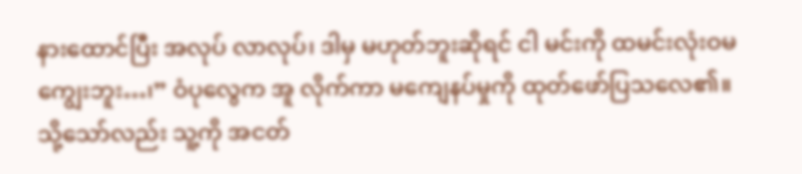နားထောင်ပြီး အလုပ် လာလုပ်၊ ဒါမှ မဟုတ်ဘူးဆိုရင် ငါ မင်းကို ထမင်းလုံးဝမကျွေးဘူး…၊” ဝံပုလွေက အူ လိုက်ကာ မကျေနပ်မှုကို ထုတ်ဖော်ပြသလေ၏။ သို့သော်လည်း သူ့ကို အငတ်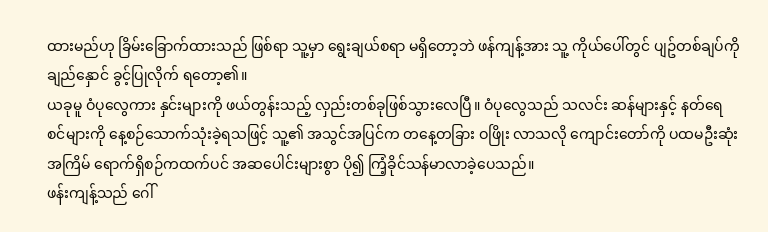ထားမည်ဟု ခြိမ်းခြောက်ထားသည် ဖြစ်ရာ သူ့မှာ ရွေးချယ်စရာ မရှိတော့ဘဲ ဖန်ကျန့်အား သူ့ ကိုယ်ပေါ်တွင် ပျဥ်တစ်ချပ်ကို ချည်နှောင် ခွင့်ပြုလိုက် ရတော့၏။
ယခုမူ ဝံပုလွေကား နှင်းများကို ဖယ်တွန်းသည့် လှည်းတစ်ခုဖြစ်သွားလေပြီ။ ဝံပုလွေသည် သလင်း ဆန်များနှင့် နတ်ရေစင်များကို နေ့စဉ်သောက်သုံးခဲ့ရသဖြင့် သူ့၏ အသွင်အပြင်က တနေ့တခြား ဝဖြိုး လာသလို ကျောင်းတော်ကို ပထမဦးဆုံး အကြိမ် ရောက်ရှိစဉ်ကထက်ပင် အဆပေါင်းများစွာ ပို၍ ကြံ့ခိုင်သန်မာလာခဲ့ပေသည်။
ဖန်းကျန့်သည် ဂေါ်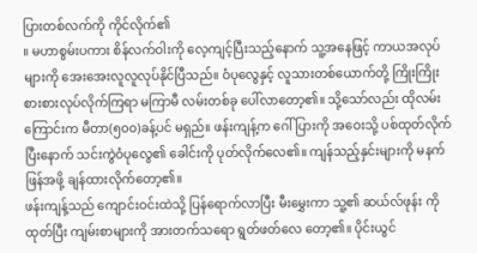ပြားတစ်လက်ကို ကိုင်လိုက်၏
။ မဟာစွမ်းပကား စိန်လက်ဝါးကို လေ့ကျင့်ပြီးသည့်နောက် သူ့အနေဖြင့် ကာယအလုပ်များကို အေးအေးလူလူလုပ်နိုင်ပြီသည်။ ဝံပုလွေနှင့် လူသားတစ်ယောက်တို့ ကြိုးကြိုးစားစားလုပ်လိုက်ကြရာ မကြာမီ လမ်းတစ်ခု ပေါ်လာတော့၏။ သို့သော်လည်း ထိုလမ်းကြောင်းက မီတာ(၅၀၀)ခန့်ပင် မရှည်။ ဖန်းကျန့်က ဂေါ်ပြားကို အဝေးသို့ ပစ်ထုတ်လိုက်ပြီးနောက် သင်းကွဲဝံပုလွေ၏ ခေါင်းကို ပုတ်လိုက်လေ၏။ ကျန်သည့်နှင်းများကို မနက်ဖြန်အဖို့ ချန်ထားလိုက်တော့၏။
ဖန်းကျန့်သည် ကျောင်းဝင်းထဲသို့ ပြန်ရောက်လာပြီး မီးမွှေးကာ သူ့၏ ဆယ်လ်ဖုန်း ကို ထုတ်ပြီး ကျမ်းစာများကို အားတက်သရော ရွတ်ဖတ်လေ တော့၏။ ပိုင်းယွင်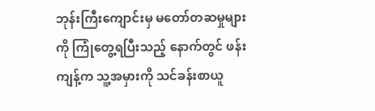ဘုန်းကြီးကျောင်းမှ မတော်တဆမှုများကို ကြုံတွေ့ရပြီးသည့် နောက်တွင် ဖန်းကျန့်က သူ့အမှားကို သင်ခန်းစာယူ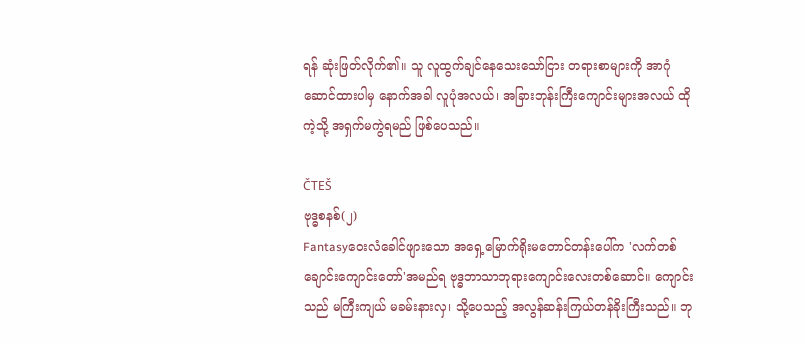ရန် ဆုံးဖြတ်လိုက်၏။ သူ လူထွက်ချင်နေသေးသော်ငြား တရားစာများကို အာဂုံဆောင်ထားပါမှ နောက်အခါ လူပုံအလယ်၊ အခြားဘုန်းကြီးကျောင်းများအလယ် ထိုကဲ့သို့ အရှက်မကွဲရမည် ဖြစ်ပေသည်။

ČTEŠ
ဗုဒ္ဓစနစ်(၂)
Fantasyဝေးလံခေါင်ဖျားသော အရှေ့မြောက်ရိုးမတောင်တန်းပေါ်က 'လက်တစ်ချောင်းကျောင်းတော်'အမည်ရ ဗုဒ္ဓဘာသာဘုရားကျောင်းလေးတစ်ဆောင်။ ကျောင်းသည် မကြီးကျယ် မခမ်းနားလှ၊ သို့ပေသည့် အလွန်ဆန်းကြယ်တန်ခိုးကြီးသည်။ ဘု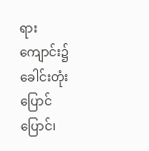ရားကျောင်း၌ ခေါင်းတုံးပြောင်ပြောင်၊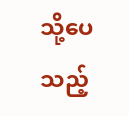သို့ပေသည့်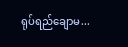ရုပ်ရည်ချောမ...